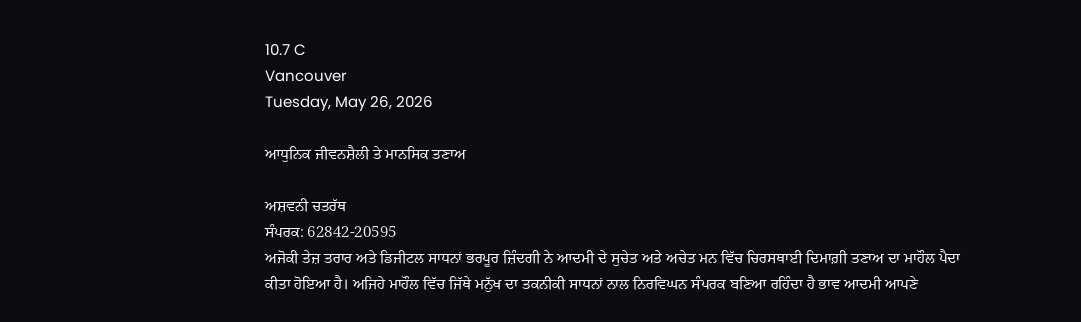10.7 C
Vancouver
Tuesday, May 26, 2026

ਆਧੁਨਿਕ ਜੀਵਨਸ਼ੈਲੀ ਤੇ ਮਾਨਸਿਕ ਤਣਾਅ

ਅਸ਼ਵਨੀ ਚਤਰੱਥ
ਸੰਪਰਕ: 62842-20595
ਅਜੋਕੀ ਤੇਜ਼ ਤਰਾਰ ਅਤੇ ਡਿਜੀਟਲ ਸਾਧਨਾਂ ਭਰਪੂਰ ਜ਼ਿੰਦਗੀ ਨੇ ਆਦਮੀ ਦੇ ਸੁਚੇਤ ਅਤੇ ਅਚੇਤ ਮਨ ਵਿੱਚ ਚਿਰਸਥਾਈ ਦਿਮਾਗ਼ੀ ਤਣਾਅ ਦਾ ਮਾਹੌਲ ਪੈਦਾ ਕੀਤਾ ਹੋਇਆ ਹੈ। ਅਜਿਹੇ ਮਾਹੌਲ ਵਿੱਚ ਜਿੱਥੇ ਮਨੁੱਖ ਦਾ ਤਕਨੀਕੀ ਸਾਧਨਾਂ ਨਾਲ ਨਿਰਵਿਘਨ ਸੰਪਰਕ ਬਣਿਆ ਰਹਿੰਦਾ ਹੈ ਭਾਵ ਆਦਮੀ ਆਪਣੇ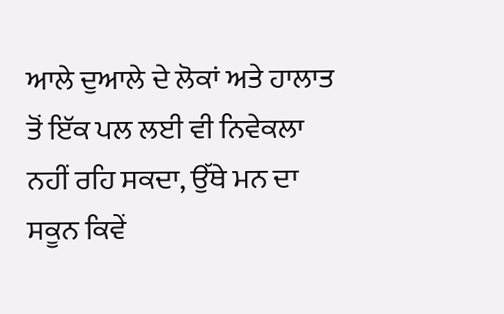ਆਲੇ ਦੁਆਲੇ ਦੇ ਲੋਕਾਂ ਅਤੇ ਹਾਲਾਤ ਤੋਂ ਇੱਕ ਪਲ ਲਈ ਵੀ ਨਿਵੇਕਲਾ ਨਹੀਂ ਰਹਿ ਸਕਦਾ, ਉੱਥੇ ਮਨ ਦਾ ਸਕੂਨ ਕਿਵੇਂ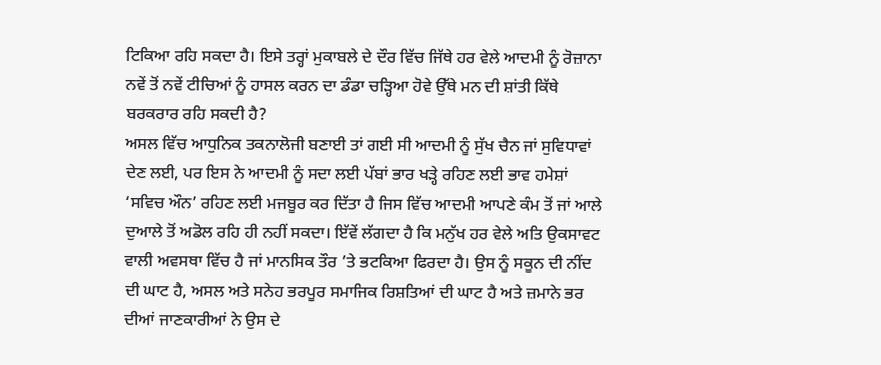ਟਿਕਿਆ ਰਹਿ ਸਕਦਾ ਹੈ। ਇਸੇ ਤਰ੍ਹਾਂ ਮੁਕਾਬਲੇ ਦੇ ਦੌਰ ਵਿੱਚ ਜਿੱਥੇ ਹਰ ਵੇਲੇ ਆਦਮੀ ਨੂੰ ਰੋਜ਼ਾਨਾ ਨਵੇਂ ਤੋਂ ਨਵੇਂ ਟੀਚਿਆਂ ਨੂੰ ਹਾਸਲ ਕਰਨ ਦਾ ਡੰਡਾ ਚੜ੍ਹਿਆ ਹੋਵੇ ਉੱਥੇ ਮਨ ਦੀ ਸ਼ਾਂਤੀ ਕਿੱਥੇ ਬਰਕਰਾਰ ਰਹਿ ਸਕਦੀ ਹੈ?
ਅਸਲ ਵਿੱਚ ਆਧੁਨਿਕ ਤਕਨਾਲੋਜੀ ਬਣਾਈ ਤਾਂ ਗਈ ਸੀ ਆਦਮੀ ਨੂੰ ਸੁੱਖ ਚੈਨ ਜਾਂ ਸੁਵਿਧਾਵਾਂ ਦੇਣ ਲਈ, ਪਰ ਇਸ ਨੇ ਆਦਮੀ ਨੂੰ ਸਦਾ ਲਈ ਪੱਬਾਂ ਭਾਰ ਖੜ੍ਹੇ ਰਹਿਣ ਲਈ ਭਾਵ ਹਮੇਸ਼ਾਂ ‘ਸਵਿਚ ਔਨ’ ਰਹਿਣ ਲਈ ਮਜਬੂਰ ਕਰ ਦਿੱਤਾ ਹੈ ਜਿਸ ਵਿੱਚ ਆਦਮੀ ਆਪਣੇ ਕੰਮ ਤੋਂ ਜਾਂ ਆਲੇ ਦੁਆਲੇ ਤੋਂ ਅਡੋਲ ਰਹਿ ਹੀ ਨਹੀਂ ਸਕਦਾ। ਇੱਵੇਂ ਲੱਗਦਾ ਹੈ ਕਿ ਮਨੁੱਖ ਹਰ ਵੇਲੇ ਅਤਿ ਉਕਸਾਵਟ ਵਾਲੀ ਅਵਸਥਾ ਵਿੱਚ ਹੈ ਜਾਂ ਮਾਨਸਿਕ ਤੌਰ ’ਤੇ ਭਟਕਿਆ ਫਿਰਦਾ ਹੈ। ਉਸ ਨੂੰ ਸਕੂਨ ਦੀ ਨੀਂਦ ਦੀ ਘਾਟ ਹੈ, ਅਸਲ ਅਤੇ ਸਨੇਹ ਭਰਪੂਰ ਸਮਾਜਿਕ ਰਿਸ਼ਤਿਆਂ ਦੀ ਘਾਟ ਹੈ ਅਤੇ ਜ਼ਮਾਨੇ ਭਰ ਦੀਆਂ ਜਾਣਕਾਰੀਆਂ ਨੇ ਉਸ ਦੇ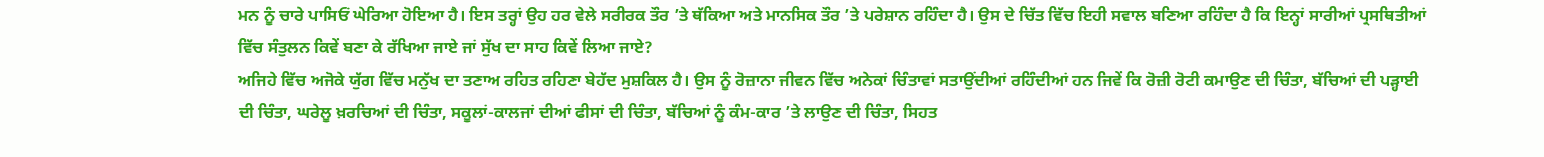ਮਨ ਨੂੰ ਚਾਰੇ ਪਾਸਿਓਂ ਘੇਰਿਆ ਹੋਇਆ ਹੈ। ਇਸ ਤਰ੍ਹਾਂ ਉਹ ਹਰ ਵੇਲੇ ਸਰੀਰਕ ਤੌਰ ’ਤੇ ਥੱਕਿਆ ਅਤੇ ਮਾਨਸਿਕ ਤੌਰ ’ਤੇ ਪਰੇਸ਼ਾਨ ਰਹਿੰਦਾ ਹੈ। ਉਸ ਦੇ ਚਿੱਤ ਵਿੱਚ ਇਹੀ ਸਵਾਲ ਬਣਿਆ ਰਹਿੰਦਾ ਹੈ ਕਿ ਇਨ੍ਹਾਂ ਸਾਰੀਆਂ ਪ੍ਰਸਥਿਤੀਆਂ ਵਿੱਚ ਸੰਤੁਲਨ ਕਿਵੇਂ ਬਣਾ ਕੇ ਰੱਖਿਆ ਜਾਏ ਜਾਂ ਸੁੱਖ ਦਾ ਸਾਹ ਕਿਵੇਂ ਲਿਆ ਜਾਏ?
ਅਜਿਹੇ ਵਿੱਚ ਅਜੋਕੇ ਯੁੱਗ ਵਿੱਚ ਮਨੁੱਖ ਦਾ ਤਣਾਅ ਰਹਿਤ ਰਹਿਣਾ ਬੇਹੱਦ ਮੁਸ਼ਕਿਲ ਹੈ। ਉਸ ਨੂੰ ਰੋਜ਼ਾਨਾ ਜੀਵਨ ਵਿੱਚ ਅਨੇਕਾਂ ਚਿੰਤਾਵਾਂ ਸਤਾਉਂਦੀਆਂ ਰਹਿੰਦੀਆਂ ਹਨ ਜਿਵੇਂ ਕਿ ਰੋਜ਼ੀ ਰੋਟੀ ਕਮਾਉਣ ਦੀ ਚਿੰਤਾ, ਬੱਚਿਆਂ ਦੀ ਪੜ੍ਹਾਈ ਦੀ ਚਿੰਤਾ, ਘਰੇਲੂ ਖ਼ਰਚਿਆਂ ਦੀ ਚਿੰਤਾ, ਸਕੂਲਾਂ-ਕਾਲਜਾਂ ਦੀਆਂ ਫੀਸਾਂ ਦੀ ਚਿੰਤਾ, ਬੱਚਿਆਂ ਨੂੰ ਕੰਮ-ਕਾਰ ’ਤੇ ਲਾਉਣ ਦੀ ਚਿੰਤਾ, ਸਿਹਤ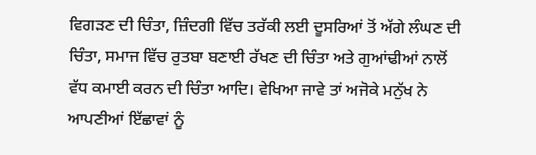ਵਿਗੜਣ ਦੀ ਚਿੰਤਾ, ਜ਼ਿੰਦਗੀ ਵਿੱਚ ਤਰੱਕੀ ਲਈ ਦੂਸਰਿਆਂ ਤੋਂ ਅੱਗੇ ਲੰਘਣ ਦੀ ਚਿੰਤਾ, ਸਮਾਜ ਵਿੱਚ ਰੁਤਬਾ ਬਣਾਈ ਰੱਖਣ ਦੀ ਚਿੰਤਾ ਅਤੇ ਗੁਆਂਢੀਆਂ ਨਾਲੋਂ ਵੱਧ ਕਮਾਈ ਕਰਨ ਦੀ ਚਿੰਤਾ ਆਦਿ। ਵੇਖਿਆ ਜਾਵੇ ਤਾਂ ਅਜੋਕੇ ਮਨੁੱਖ ਨੇ ਆਪਣੀਆਂ ਇੱਛਾਵਾਂ ਨੂੰ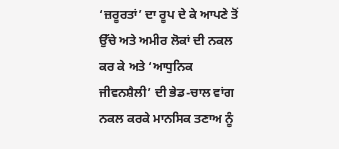‘ਜ਼ਰੂਰਤਾਂ’ ਦਾ ਰੂਪ ਦੇ ਕੇ ਆਪਣੇ ਤੋਂ ਉੱਚੇ ਅਤੇ ਅਮੀਰ ਲੋਕਾਂ ਦੀ ਨਕਲ ਕਰ ਕੇ ਅਤੇ ‘ਆਧੁਨਿਕ ਜੀਵਨਸ਼ੈਲੀ’ ਦੀ ਭੇਡ-ਚਾਲ ਵਾਂਗ ਨਕਲ ਕਰਕੇ ਮਾਨਸਿਕ ਤਣਾਅ ਨੂੰ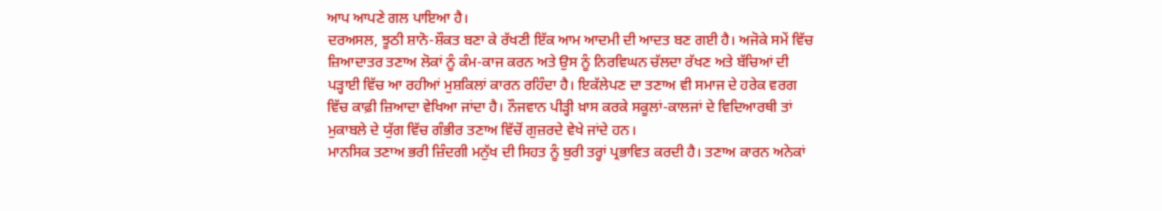ਆਪ ਆਪਣੇ ਗਲ ਪਾਇਆ ਹੈ।
ਦਰਅਸਲ, ਝੂਠੀ ਸ਼ਾਨੋ-ਸ਼ੌਕਤ ਬਣਾ ਕੇ ਰੱਖਣੀ ਇੱਕ ਆਮ ਆਦਮੀ ਦੀ ਆਦਤ ਬਣ ਗਈ ਹੈ। ਅਜੋਕੇ ਸਮੇਂ ਵਿੱਚ ਜ਼ਿਆਦਾਤਰ ਤਣਾਅ ਲੋਕਾਂ ਨੂੰ ਕੰਮ-ਕਾਜ ਕਰਨ ਅਤੇ ਉਸ ਨੂੰ ਨਿਰਵਿਘਨ ਚੱਲਦਾ ਰੱਖਣ ਅਤੇ ਬੱਚਿਆਂ ਦੀ ਪੜ੍ਹਾਈ ਵਿੱਚ ਆ ਰਹੀਆਂ ਮੁਸ਼ਕਿਲਾਂ ਕਾਰਨ ਰਹਿੰਦਾ ਹੈ। ਇਕੱਲੇਪਣ ਦਾ ਤਣਾਅ ਵੀ ਸਮਾਜ ਦੇ ਹਰੇਕ ਵਰਗ ਵਿੱਚ ਕਾਫ਼ੀ ਜ਼ਿਆਦਾ ਵੇਖਿਆ ਜਾਂਦਾ ਹੈ। ਨੌਜਵਾਨ ਪੀੜ੍ਹੀ ਖ਼ਾਸ ਕਰਕੇ ਸਕੂਲਾਂ-ਕਾਲਜਾਂ ਦੇ ਵਿਦਿਆਰਥੀ ਤਾਂ ਮੁਕਾਬਲੇ ਦੇ ਯੁੱਗ ਵਿੱਚ ਗੰਭੀਰ ਤਣਾਅ ਵਿੱਚੋਂ ਗੁਜ਼ਰਦੇ ਵੇਖੇ ਜਾਂਦੇ ਹਨ।
ਮਾਨਸਿਕ ਤਣਾਅ ਭਰੀ ਜ਼ਿੰਦਗੀ ਮਨੁੱਖ ਦੀ ਸਿਹਤ ਨੂੰ ਬੁਰੀ ਤਰ੍ਹਾਂ ਪ੍ਰਭਾਵਿਤ ਕਰਦੀ ਹੈ। ਤਣਾਅ ਕਾਰਨ ਅਨੇਕਾਂ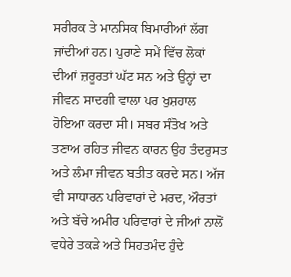ਸਰੀਰਕ ਤੇ ਮਾਨਸਿਕ ਬਿਮਾਰੀਆਂ ਲੱਗ ਜਾਂਦੀਆਂ ਹਨ। ਪੁਰਾਣੇ ਸਮੇਂ ਵਿੱਚ ਲੋਕਾਂ ਦੀਆਂ ਜ਼ਰੂਰਤਾਂ ਘੱਟ ਸਨ ਅਤੇ ਉਨ੍ਹਾਂ ਦਾ ਜੀਵਨ ਸਾਦਗੀ ਵਾਲਾ ਪਰ ਖੁਸ਼ਹਾਲ ਹੋਇਆ ਕਰਦਾ ਸੀ। ਸਬਰ ਸੰਤੋਖ ਅਤੇ ਤਣਾਅ ਰਹਿਤ ਜੀਵਨ ਕਾਰਨ ਉਹ ਤੰਦਰੁਸਤ ਅਤੇ ਲੰਮਾ ਜੀਵਨ ਬਤੀਤ ਕਰਦੇ ਸਨ। ਅੱਜ ਵੀ ਸਾਧਾਰਨ ਪਰਿਵਾਰਾਂ ਦੇ ਮਰਦ, ਔਰਤਾਂ ਅਤੇ ਬੱਚੇ ਅਮੀਰ ਪਰਿਵਾਰਾਂ ਦੇ ਜੀਆਂ ਨਾਲੋਂ ਵਧੇਰੇ ਤਕੜੇ ਅਤੇ ਸਿਹਤਮੰਦ ਹੁੰਦੇ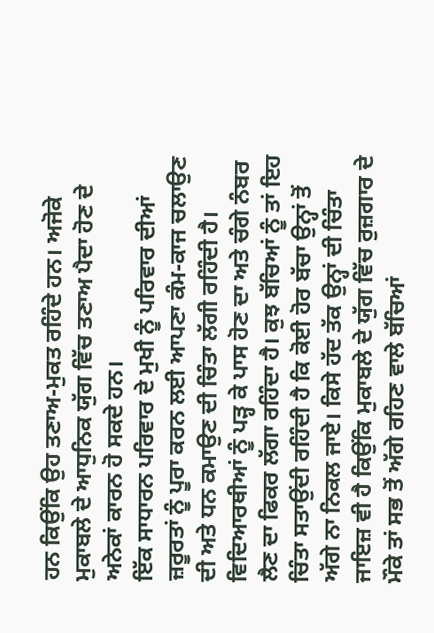ਹਨ ਕਿਉਂਕਿ ਉਹ ਤਣਾਅ-ਮੁਕਤ ਰਹਿੰਦੇ ਹਨ। ਅਜੋਕੇ ਮੁਕਾਬਲੇ ਦੇ ਆਧੁਨਿਕ ਯੁੱਗ ਵਿੱਚ ਤਣਾਅ ਪੈਦਾ ਹੋਣ ਦੇ ਅਨੇਕਾਂ ਕਾਰਨ ਹੋ ਸਕਦੇ ਹਨ।
ਇੱਕ ਸਾਧਾਰਨ ਪਰਿਵਾਰ ਦੇ ਮੁਖੀ ਨੂੰ ਪਰਿਵਾਰ ਦੀਆਂ ਜ਼ਰੂਰਤਾਂ ਨੂੰ ਪੂਰਾ ਕਰਨ ਲਈ ਆਪਣਾ ਕੰਮ-ਕਾਜ ਚਲਾਉਣ ਦੀ ਅਤੇ ਧਨ ਕਮਾਉਣ ਦੀ ਚਿੰਤਾ ਲੱਗੀ ਰਹਿੰਦੀ ਹੈ। ਵਿਦਿਆਰਥੀਆਂ ਨੂੰ ਪੜ੍ਹ ਕੇ ਪਾਸ ਹੋਣ ਦਾ ਅਤੇ ਚੰਗੇ ਨੰਬਰ ਲੈਣ ਦਾ ਫਿਕਰ ਲੱਗਾ ਰਹਿੰਦਾ ਹੈ। ਕੁਝ ਬੱਚਿਆਂ ਨੂੰ ਤਾਂ ਇਹ ਚਿੰਤਾ ਸਤਾਉਂਦੀ ਰਹਿੰਦੀ ਹੈ ਕਿ ਕੋਈ ਹੋਰ ਬੱਚਾ ਉਨ੍ਹਾਂ ਤੋਂ ਅੱਗੇ ਨਾ ਨਿਕਲ ਜਾਏ। ਕਿਸੇ ਹੱਦ ਤੱਕ ਉਨ੍ਹਾਂ ਦੀ ਚਿੰਤਾ ਜਾਇਜ਼ ਵੀ ਹੈ ਕਿਉਂਕਿ ਮੁਕਾਬਲੇ ਦੇ ਯੁੱਗ ਵਿੱਚ ਰੁਜ਼ਗਾਰ ਦੇ ਮੌਕੇ ਤਾਂ ਸਭ ਤੋਂ ਅੱਗੇ ਰਹਿਣ ਵਾਲੇ ਬੱਚਿਆਂ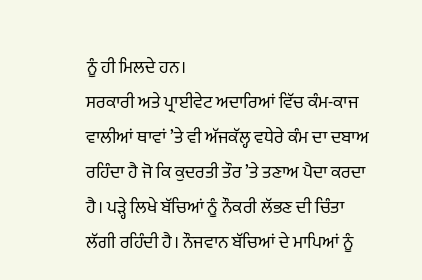ਨੂੰ ਹੀ ਮਿਲਦੇ ਹਨ।
ਸਰਕਾਰੀ ਅਤੇ ਪ੍ਰਾਈਵੇਟ ਅਦਾਰਿਆਂ ਵਿੱਚ ਕੰਮ-ਕਾਜ ਵਾਲੀਆਂ ਥਾਵਾਂ ’ਤੇ ਵੀ ਅੱਜਕੱਲ੍ਹ ਵਧੇਰੇ ਕੰਮ ਦਾ ਦਬਾਅ ਰਹਿੰਦਾ ਹੈ ਜੋ ਕਿ ਕੁਦਰਤੀ ਤੌਰ ’ਤੇ ਤਣਾਅ ਪੈਦਾ ਕਰਦਾ ਹੈ। ਪੜ੍ਹੇ ਲਿਖੇ ਬੱਚਿਆਂ ਨੂੰ ਨੌਕਰੀ ਲੱਭਣ ਦੀ ਚਿੰਤਾ ਲੱਗੀ ਰਹਿੰਦੀ ਹੈ। ਨੌਜਵਾਨ ਬੱਚਿਆਂ ਦੇ ਮਾਪਿਆਂ ਨੂੰ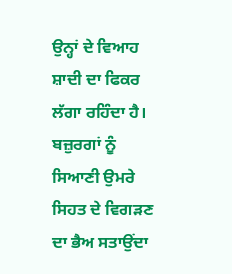ਉਨ੍ਹਾਂ ਦੇ ਵਿਆਹ ਸ਼ਾਦੀ ਦਾ ਫਿਕਰ ਲੱਗਾ ਰਹਿੰਦਾ ਹੈ। ਬਜ਼ੁਰਗਾਂ ਨੂੰ ਸਿਆਣੀ ਉਮਰੇ ਸਿਹਤ ਦੇ ਵਿਗੜਣ ਦਾ ਭੈਅ ਸਤਾਉਂਦਾ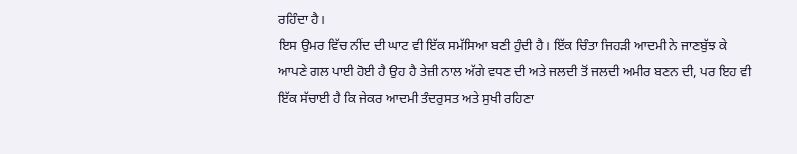ਰਹਿੰਦਾ ਹੈ।
ਇਸ ਉਮਰ ਵਿੱਚ ਨੀਂਦ ਦੀ ਘਾਟ ਵੀ ਇੱਕ ਸਮੱਸਿਆ ਬਣੀ ਹੁੰਦੀ ਹੈ। ਇੱਕ ਚਿੰਤਾ ਜਿਹੜੀ ਆਦਮੀ ਨੇ ਜਾਣਬੁੱਝ ਕੇ ਆਪਣੇ ਗਲ ਪਾਈ ਹੋਈ ਹੈ ਉਹ ਹੈ ਤੇਜ਼ੀ ਨਾਲ ਅੱਗੇ ਵਧਣ ਦੀ ਅਤੇ ਜਲਦੀ ਤੋਂ ਜਲਦੀ ਅਮੀਰ ਬਣਨ ਦੀ, ਪਰ ਇਹ ਵੀ ਇੱਕ ਸੱਚਾਈ ਹੈ ਕਿ ਜੇਕਰ ਆਦਮੀ ਤੰਦਰੁਸਤ ਅਤੇ ਸੁਖੀ ਰਹਿਣਾ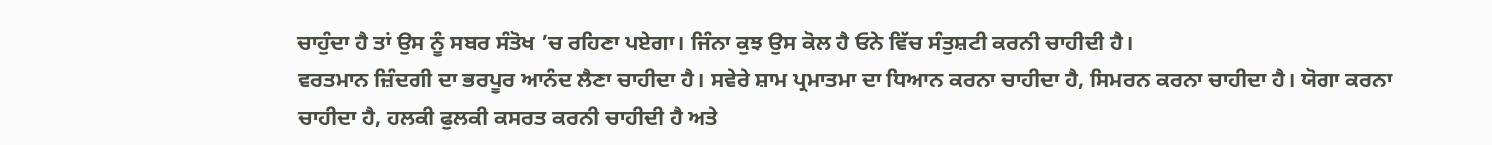ਚਾਹੁੰਦਾ ਹੈ ਤਾਂ ਉਸ ਨੂੰ ਸਬਰ ਸੰਤੋਖ ’ਚ ਰਹਿਣਾ ਪਏਗਾ। ਜਿੰਨਾ ਕੁਝ ਉਸ ਕੋਲ ਹੈ ਓਨੇ ਵਿੱਚ ਸੰਤੁਸ਼ਟੀ ਕਰਨੀ ਚਾਹੀਦੀ ਹੈ।
ਵਰਤਮਾਨ ਜ਼ਿੰਦਗੀ ਦਾ ਭਰਪੂਰ ਆਨੰਦ ਲੈਣਾ ਚਾਹੀਦਾ ਹੈ। ਸਵੇਰੇ ਸ਼ਾਮ ਪ੍ਰਮਾਤਮਾ ਦਾ ਧਿਆਨ ਕਰਨਾ ਚਾਹੀਦਾ ਹੈ, ਸਿਮਰਨ ਕਰਨਾ ਚਾਹੀਦਾ ਹੈ। ਯੋਗਾ ਕਰਨਾ ਚਾਹੀਦਾ ਹੈ, ਹਲਕੀ ਫੁਲਕੀ ਕਸਰਤ ਕਰਨੀ ਚਾਹੀਦੀ ਹੈ ਅਤੇ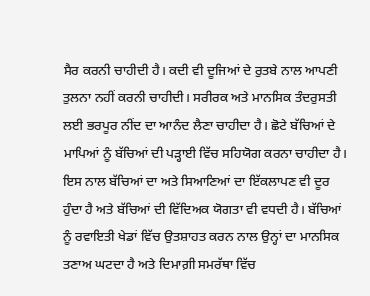ਸੈਰ ਕਰਨੀ ਚਾਹੀਦੀ ਹੈ। ਕਦੀ ਵੀ ਦੂਜਿਆਂ ਦੇ ਰੁਤਬੇ ਨਾਲ ਆਪਣੀ ਤੁਲਨਾ ਨਹੀਂ ਕਰਨੀ ਚਾਹੀਦੀ। ਸਰੀਰਕ ਅਤੇ ਮਾਨਸਿਕ ਤੰਦਰੁਸਤੀ ਲਈ ਭਰਪੂਰ ਨੀਂਦ ਦਾ ਆਨੰਦ ਲੈਣਾ ਚਾਹੀਦਾ ਹੈ। ਛੋਟੇ ਬੱਚਿਆਂ ਦੇ ਮਾਪਿਆਂ ਨੂੰ ਬੱਚਿਆਂ ਦੀ ਪੜ੍ਹਾਈ ਵਿੱਚ ਸਹਿਯੋਗ ਕਰਨਾ ਚਾਹੀਦਾ ਹੈ। ਇਸ ਨਾਲ ਬੱਚਿਆਂ ਦਾ ਅਤੇ ਸਿਆਣਿਆਂ ਦਾ ਇੱਕਲਾਪਣ ਵੀ ਦੂਰ ਹੁੰਦਾ ਹੈ ਅਤੇ ਬੱਚਿਆਂ ਦੀ ਵਿੱਦਿਅਕ ਯੋਗਤਾ ਵੀ ਵਧਦੀ ਹੈ। ਬੱਚਿਆਂ ਨੂੰ ਰਵਾਇਤੀ ਖੇਡਾਂ ਵਿੱਚ ਉਤਸ਼ਾਹਤ ਕਰਨ ਨਾਲ ਉਨ੍ਹਾਂ ਦਾ ਮਾਨਸਿਕ ਤਣਾਅ ਘਟਦਾ ਹੈ ਅਤੇ ਦਿਮਾਗ਼ੀ ਸਮਰੱਥਾ ਵਿੱਚ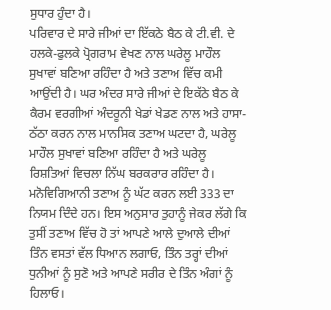ਸੁਧਾਰ ਹੁੰਦਾ ਹੈ।
ਪਰਿਵਾਰ ਦੇ ਸਾਰੇ ਜੀਆਂ ਦਾ ਇੱਕਠੇ ਬੈਠ ਕੇ ਟੀ.ਵੀ. ਦੇ ਹਲਕੇ-ਫੁਲਕੇ ਪ੍ਰੋਗਰਾਮ ਵੇਖਣ ਨਾਲ ਘਰੇਲੂ ਮਾਹੌਲ ਸੁਖਾਵਾਂ ਬਣਿਆ ਰਹਿੰਦਾ ਹੈ ਅਤੇ ਤਣਾਅ ਵਿੱਚ ਕਮੀ ਆਉਂਦੀ ਹੈ। ਘਰ ਅੰਦਰ ਸਾਰੇ ਜੀਆਂ ਦੇ ਇਕੱਠੇ ਬੈਠ ਕੇ ਕੈਰਮ ਵਰਗੀਆਂ ਅੰਦਰੂਨੀ ਖੇਡਾਂ ਖੇਡਣ ਨਾਲ ਅਤੇ ਹਾਸਾ-ਠੱਠਾ ਕਰਨ ਨਾਲ ਮਾਨਸਿਕ ਤਣਾਅ ਘਟਦਾ ਹੈ, ਘਰੇਲੂ ਮਾਹੌਲ ਸੁਖਾਵਾਂ ਬਣਿਆ ਰਹਿੰਦਾ ਹੈ ਅਤੇ ਘਰੇਲੂ ਰਿਸ਼ਤਿਆਂ ਵਿਚਲਾ ਨਿੱਘ ਬਰਕਰਾਰ ਰਹਿੰਦਾ ਹੈ।
ਮਨੋਵਿਗਿਆਨੀ ਤਣਾਅ ਨੂੰ ਘੱਟ ਕਰਨ ਲਈ 333 ਦਾ ਨਿਯਮ ਦਿੰਦੇ ਹਨ। ਇਸ ਅਨੁਸਾਰ ਤੁਹਾਨੂੰ ਜੇਕਰ ਲੱਗੇ ਕਿ ਤੁਸੀਂ ਤਣਾਅ ਵਿੱਚ ਹੋ ਤਾਂ ਆਪਣੇ ਆਲੇ ਦੁਆਲੇ ਦੀਆਂ ਤਿੰਨ ਵਸਤਾਂ ਵੱਲ ਧਿਆਨ ਲਗਾਓ, ਤਿੰਨ ਤਰ੍ਹਾਂ ਦੀਆਂ ਧੁਨੀਆਂ ਨੂੰ ਸੁਣੋ ਅਤੇ ਆਪਣੇ ਸਰੀਰ ਦੇ ਤਿੰਨ ਅੰਗਾਂ ਨੂੰ ਹਿਲਾਓ।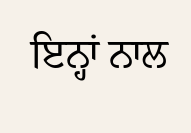ਇਨ੍ਹਾਂ ਨਾਲ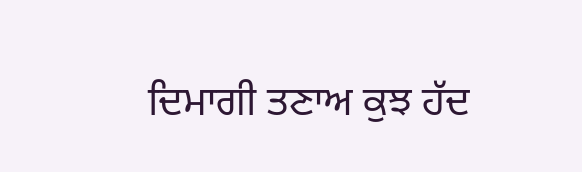ਦਿਮਾਗੀ ਤਣਾਅ ਕੁਝ ਹੱਦ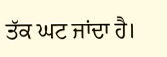ਤੱਕ ਘਟ ਜਾਂਦਾ ਹੈ।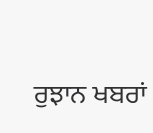ਰੁਝਾਨ ਖਬਰਾਂ